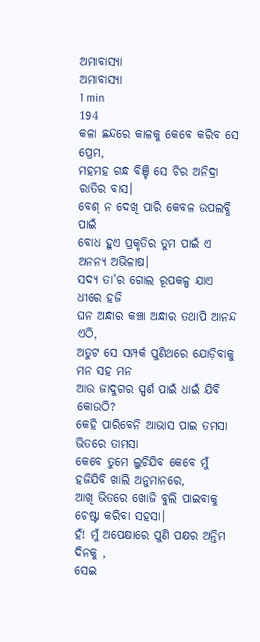ଅମାବାସ୍ୟା
ଅମାବାସ୍ୟା
1 min
194
କଳା ଛନ୍ଦରେ କାଳକୁ କେବେ କରିବ ସେ ପ୍ରେମ,
ମହମହ ଗନ୍ଧ ବିଞ୍ଚି ସେ ଚିର ଅନିଦ୍ରା ରାତିର ବାସ।
ବେଶ୍ ନ ଦେଖି ପାରି କେବଳ ଉପଲବ୍ଧି ପାଇଁ
ବୋଧ ହୁଏ ପ୍ରକୃତିର ତୁମ ପାଇଁ ଏ ଅନନ୍ୟ ଅଭିଳାଷ।
ସଦ୍ୟ ତା'ର ଗୋଲ ରୂପକଳ୍ପ ଯାଏ ଧୀରେ ହଜି
ଘନ ଅନ୍ଧାର କଞ୍ଚା ଅନ୍ଧାର ତଥାପି ଆନନ୍ଦ ଏଠି,
ଅତୁଟ ସେ ସମ୍ପର୍କ ପୁଣିଥରେ ଯୋଡ଼ିବାକୁ ମନ ସହ ମନ
ଆଉ ଜାଦୁଗର ସ୍ପର୍ଶ ପାଇଁ ଧାଇଁ ଯିବି କୋଉଠି?
କେହି ପାରିବେନି ଆଭାସ ପାଇ ତମସା ଭିତରେ ତାମସା
କେବେ ତୁମେ ଲୁଚିଯିବ କେବେ ମୁଁ ହଜିଯିବି ଖାଲି ଅନୁମାନରେ,
ଆଖି ଭିତରେ ଖୋଜି ବୁଲି ପାଇବାକୁ ଚେଷ୍ଟା କରିବା ସହସା।
ହଁ! ମୁଁ ଅପେକ୍ଷାରେ ପୁଣି ପକ୍ଷର ଅନ୍ତିମ ଦିନକୁ ,
ସେଇ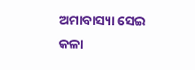ଅମାବାସ୍ୟା ସେଇ କଳା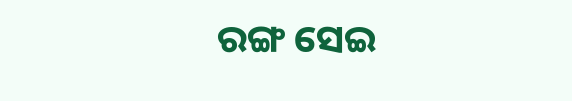ରଙ୍ଗ ସେଇ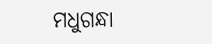ମଧୁଗନ୍ଧା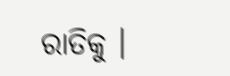ରାତିକୁ ।